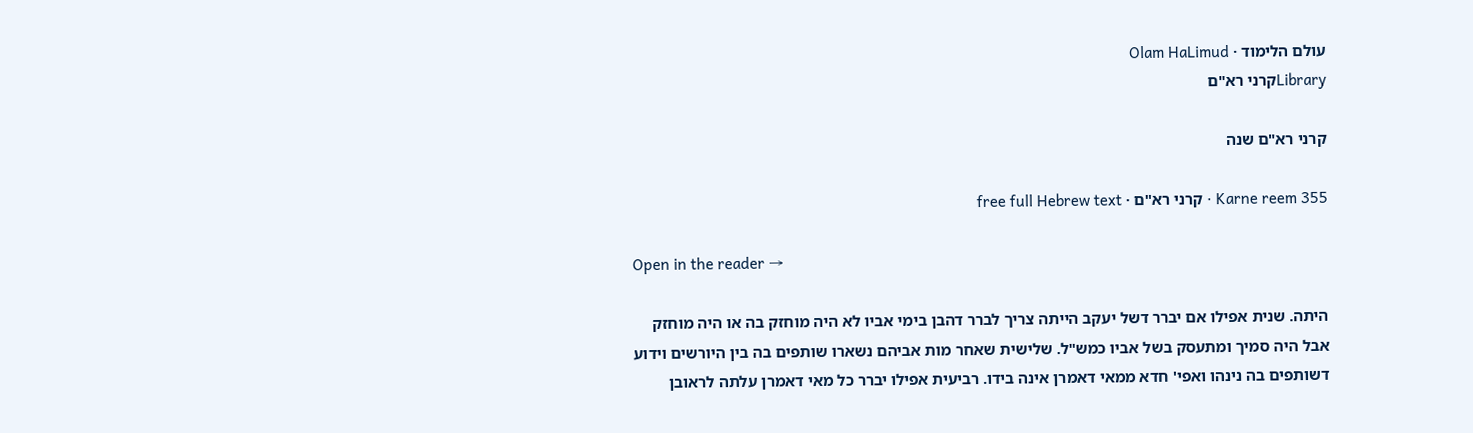עולם הלימוד · Olam HaLimud
Libraryקרני רא"ם

קרני רא"ם שנה

Karne reem 355 · קרני רא"ם · free full Hebrew text

Open in the reader →

היתה. שנית אפילו אם יברר דשל יעקב הייתה צריך לברר דהבן בימי אביו לא היה מוחזק בה או היה מוחזק אבל היה סמיך ומתעסק בשל אביו כמש"ל. שלישית שאחר מות אביהם נשארו שותפים בה בין היורשים וידוע דשותפים בה נינהו ואפי' חדא ממאי דאמרן אינה בידו. רביעית אפילו יברר כל מאי דאמרן עלתה לראובן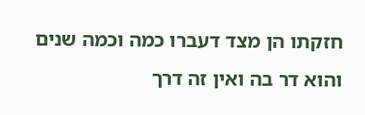חזקתו הן מצד דעברו כמה וכמה שנים והוא דר בה ואין זה דרך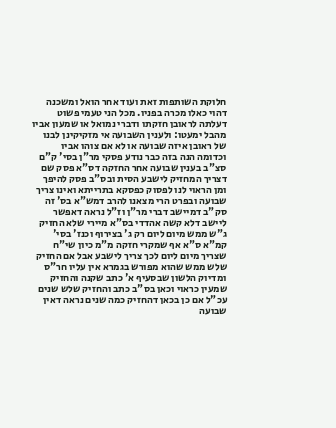חלוקת השותפות זאת ועוד אחר הואל ומשכנה דהוי כאלו מכרה בפניו. מכל הני טעמי פשוט דעלתה לראובן חזקתו ודברי נמואל או שמעון אביו מהבל ימעטו: ולענין השבועה אי מזקיקינן לבנו של ראובן איזה שבועה או לא אם צוהו אביו וכדומה הנה בזה כבר נודע פסקי מר"ן בסי' ק"ם סצ"ב בענין שבועה אחר החזקה דס"א פסק שם דצריך המחזיק לישבע הסית ובס"ב פסק להיפך ומן הראוי לנו לפסוק כפסקא בתרייתא ואינו צריך שבועה ובפרט הרי מצאנו להרב דמש"א בס' זה סק"ב דמיישב דברי מר"ן וז"ל נראה דאפשר ליישב דלא קשה אהדדי בס"א מיירי שלא החזיק ג"ש ממש מיום ליום רק ג' בצירוף וכנז' בסי' קמ"א ס"א אף שמקרי חזקה מ"מ כיון שי"ח שצריך מיום ליום לכך צריך לישבע אבל אם החזיק שלש ממש שהוא מפורש בגמרא אין עליו חר"ס ומדיוק הלשון שבסעיף א' כתב שקנה והחזיק שמעין כראוי וכאן בס"ב כתב והחזיק שלש שנים עכ"ל אם כן בכאן דהחזיק כמה שנים נראה דאין שבועה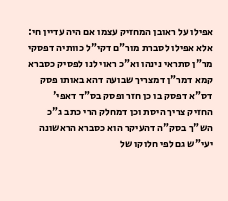אפילו על ראובן המחזיק עצמו אם היה עדיין חי: אלא אפילו לסברת מור"ם דקי"ל כוותיה דפסקי מר"ן סתראי נינהו וא"כ ראוי לנו לפסיק כסברא קמא דמר"ן דמצריך שבועה דהא באותו פסק דס"א דפסק בו כן חזר ופסק בס"ד דאפי' החזיק צריך היסת וכן דמחלק הרי כתב ג"כ הש"ך בסק"ה דהעיקר הוא כסברא הראשונה יעי"ש גם לפי חלוקו של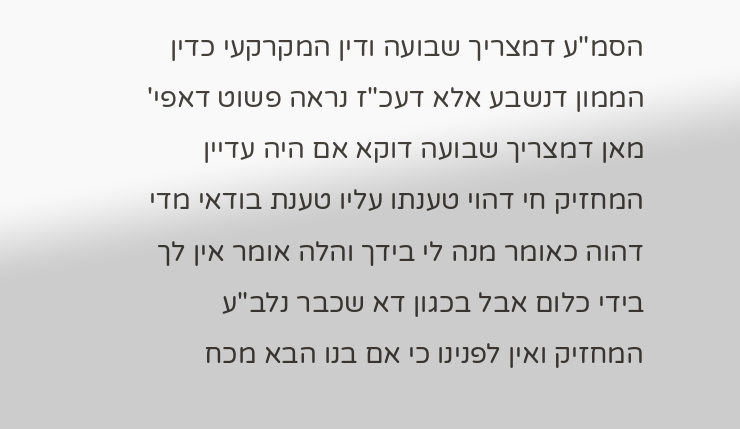הסמ"ע דמצריך שבועה ודין המקרקעי כדין הממון דנשבע אלא דעכ"ז נראה פשוט דאפי' מאן דמצריך שבועה דוקא אם היה עדיין המחזיק חי דהוי טענתו עליו טענת בודאי מדי דהוה כאומר מנה לי בידך והלה אומר אין לך בידי כלום אבל בכגון דא שכבר נלב"ע המחזיק ואין לפנינו כי אם בנו הבא מכח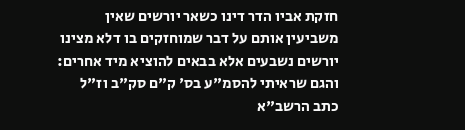חזקת אביו הדר דינו כשאר יורשים שאין משביעין אותם על דבר שמוחזקים בו דלא מצינו יורשים נשבעים אלא בבאים להוציא מיד אחרים: והגם שראיתי להסמ"ע בס' ק"ם סק"ב וז"ל כתב הרשב"א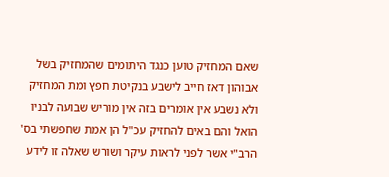שאם המחזיק טוען כנגד היתומים שהמחזיק בשל אבוהון דאז חייב לישבע בנקיטת חפץ ומת המחזיק ולא נשבע אין אומרים בזה אין מוריש שבועה לבניו הואל והם באים להחזיק עכ"ל הן אמת שחפשתי בס' הרב"י אשר לפני לראות עיקר ושורש שאלה זו לידע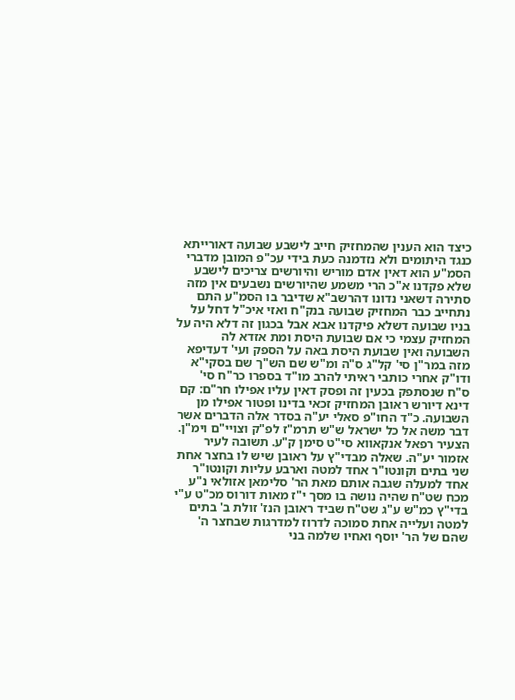כיצד הוא הענין שהמחזיק חייב לישבע שבועה דאורייתא כנגד היתומים ולא נזדמנה כעת בידי עכ"פ המובן מדברי הסמ"ע הוא דאין אדם מוריש והיורשים צריכים לישבע שלא פקדנו א"כ הרי משמע שהיורשים נשבעים אין מזה סתירה דשאני נדונו דהרשב"א שדיבר בו הסמ"ע התם נתחייב כבר המחזיק שבועה בנק"ח ואזי איכ"ל דחל על בניו שבועה דשלא פיקדנו אבא אבל בכגון זה דלא היה על המחזיק עצמי כי אם שבועת היסת ומת אזדא לה השבועה ואין שבועת היסת באה על הספק ועי' דעדיפא מזה במר"ן סי' קל"ג ס"ה ומ"ש שם הש"ך שם בסקי"א ודו"ק אחרי כותבי ראיתי להרב מו"ד בספרו כר"ח סי' ס"ח שנסתפק בכעין זה ופסק דאין עליו אפילו חר"ם: קם דינא דיורש ראובן המחזיק זכאי בדינו ופטור אפילו מן השבועה. כ"ד החו"פ סאלי יע"ה בסדר אלה הדברים אשר דבר משה אל כל ישראל ש"ש תרמ"ז לפ"ק וצויי"ם וימ"ן. הצעיר רפאל אנקאווא סי"ט סימן ק"ע. תשובה לעיר אזמור יע"ה. שאלה מבדי"ץ על ראובן שיש לו בחצר אחת שני בתים וקונטו"ר אחד למטה וארבע עליות וקונטו"ר אחד למעלה שגבה אותם מאת הר' סלימאן אזולאי נ"ע מכח שט"ח שהיה נושה בו מסך י"ז מאות דורוס מכ"ט ע"י בדי"ץ כמ"ש ע"ג שט"ח שביד ראובן הנז' זולת ב' בתים למטה ועלייה אחת סמוכה לדרוז למדרגות שבחצר ה' שהם של הר' יוסף ואחיו שלמה בני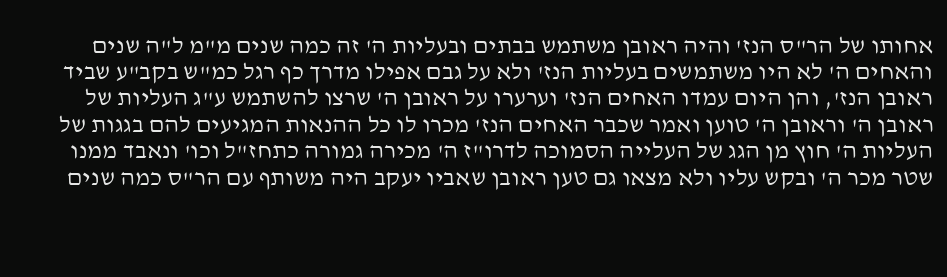אחותו של הר"ס הנז' והיה ראובן משתמש בבתים ובעליות ה' זה כמה שנים מ"מ ל"ה שנים והאחים ה' לא היו משתמשים בעליות הנז' ולא על גבם אפילו מדרך כף רגל כמ"ש בקב"ע שביד ראובן הנז', והן היום עמדו האחים הנז' וערערו על ראובן ה' שרצו להשתמש ע"ג העליות של ראובן ה' וראובן ה' טוען ואמר שכבר האחים הנז' מכרו לו כל ההנאות המגיעים להם בגגות של העליות ה' חוץ מן הגג של העלייה הסמוכה לדרו"ז ה' מכירה גמורה כתחז"ל וכו' ונאבד ממנו שטר מכר ה' ובקש עליו ולא מצאו גם טען ראובן שאביו יעקב היה משותף עם הר"ס כמה שנים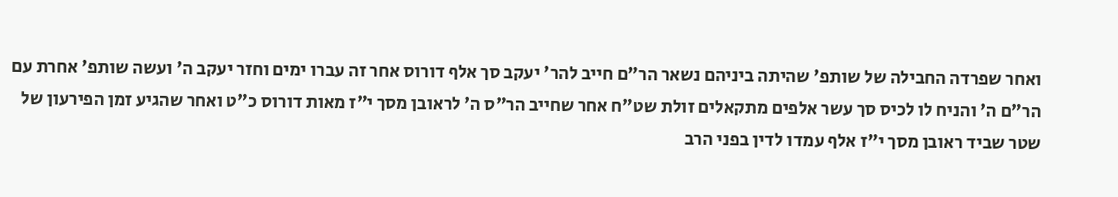ואחר שפרדה החבילה של שותפ' שהיתה ביניהם נשאר הר"ם חייב להר' יעקב סך אלף דורוס אחר זה עברו ימים וחזר יעקב ה' ועשה שותפ' אחרת עם הר"ם ה' והניח לו לכיס סך עשר אלפים מתקאלים זולת שט"ח אחר שחייב הר"ס ה' לראובן מסך י"ז מאות דורוס כ"ט ואחר שהגיע זמן הפירעון של שטר שביד ראובן מסך י"ז אלף עמדו לדין בפני הרב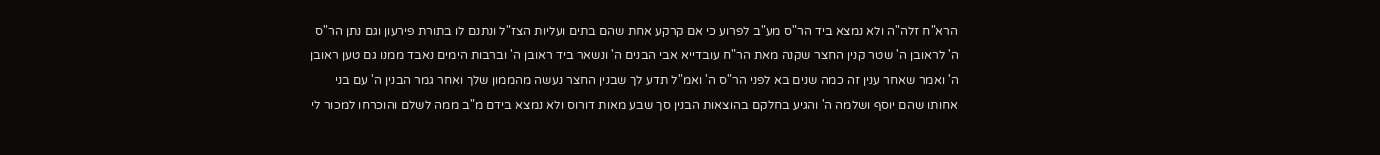הרא"ח זלה"ה ולא נמצא ביד הר"ס מע"ב לפרוע כי אם קרקע אחת שהם בתים ועליות הצז"ל ונתנם לו בתורת פירעון וגם נתן הר"ס ה' לראובן ה' שטר קנין החצר שקנה מאת הר"ח עובדייא אבי הבנים ה' ונשאר ביד ראובן ה' וברבות הימים נאבד ממנו גם טען ראובן ה' ואמר שאחר ענין זה כמה שנים בא לפני הר"ס ה' ואמ"ל תדע לך שבנין החצר נעשה מהממון שלך ואחר גמר הבנין ה' עם בני אחותו שהם יוסף ושלמה ה' והגיע בחלקם בהוצאות הבנין סך שבע מאות דורוס ולא נמצא בידם מ"ב ממה לשלם והוכרחו למכור לי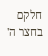חלקם בחצר ה'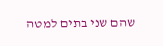שהם שני בתים למטה